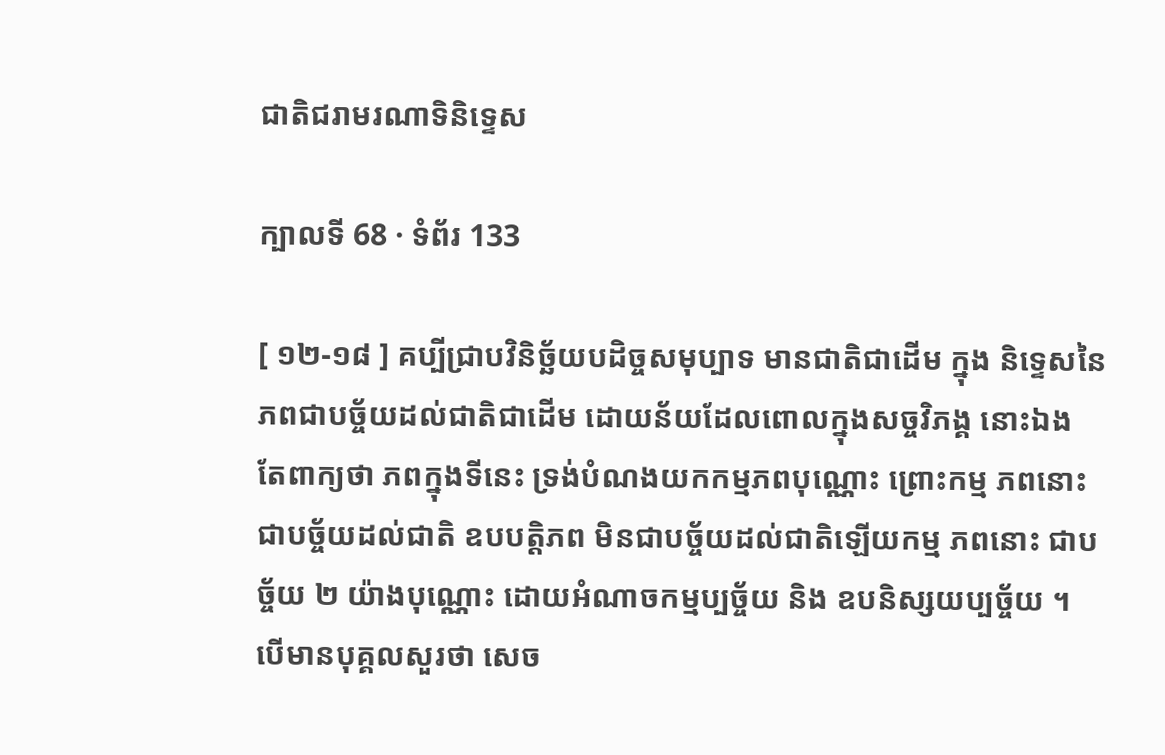ជាតិជរាមរណាទិនិទ្ទេស

ក្បាលទី 68 · ទំព័រ 133

[ ១២-១៨ ] គប្បីជ្រាបវិនិច្ឆ័យបដិច្ចសមុប្បាទ មានជាតិជាដើម ក្នុង និទ្ទេសនៃភពជាបច្ច័យដល់ជាតិជាដើម ដោយន័យដែលពោលក្នុងសច្ចវិភង្គ នោះឯង តែពាក្យថា ភពក្នុងទីនេះ ទ្រង់បំណងយកកម្មភពបុណ្ណោះ ព្រោះកម្ម ភពនោះ ជាបច្ច័យដល់ជាតិ ឧបបត្តិភព មិនជាបច្ច័យដល់ជាតិឡើយកម្ម ភពនោះ ជាបច្ច័យ ២ យ៉ាងបុណ្ណោះ ដោយអំណាចកម្មប្បច្ច័យ និង ឧបនិស្សយប្បច្ច័យ ។ បើមានបុគ្គលសួរថា សេច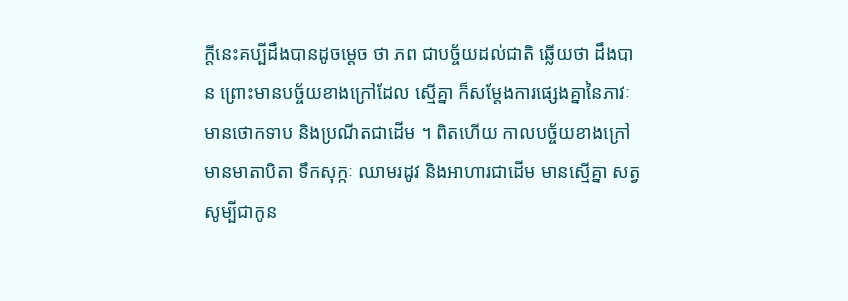ក្តីនេះគប្បីដឹងបានដូចម្តេច ថា ភព ជាបច្ច័យដល់ជាតិ ឆ្លើយថា ដឹងបាន ព្រោះមានបច្ច័យខាងក្រៅដែល ស្មើគ្នា ក៏សម្តែងការផ្សេងគ្នានៃភាវៈ មានថោកទាប និងប្រណីតជាដើម ។ ពិតហើយ កាលបច្ច័យខាងក្រៅ មានមាតាបិតា ទឹកសុក្កៈ ឈាមរដូវ និងអាហារជាដើម មានស្មើគ្នា សត្វសូម្បីជាកូន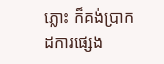ភ្លោះ ក៏គង់ប្រាកដការផ្សេង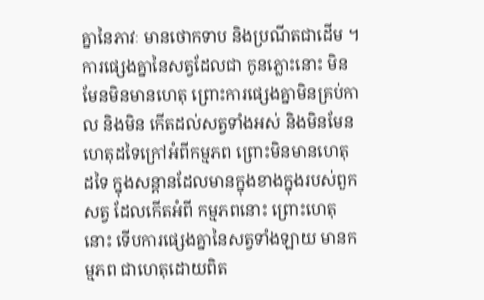គ្នានៃភាវៈ មានថោកទាប និងប្រណីតជាដើម ។ ការផ្សេងគ្នានៃសត្វដែលជា កូនភ្លោះនោះ មិនមែនមិនមានហេតុ ព្រោះការផ្សេងគ្នាមិនគ្រប់កាល និងមិន កើតដល់សត្វទាំងអស់ និងមិនមែនហេតុដទៃក្រៅអំពីកម្មភព ព្រោះមិនមានហេតុ ដទៃ ក្នុងសន្តានដែលមានក្នុងខាងក្នុងរបស់ពួកសត្វ ដែលកើតអំពី កម្មភពនោះ ព្រោះហេតុនោះ ទើបការផ្សេងគ្នានៃសត្វទាំងឡាយ មានកម្មភព ជាហេតុដោយពិត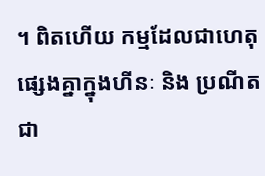។ ពិតហើយ កម្មដែលជាហេតុផ្សេងគ្នាក្នុងហីនៈ និង ប្រណីតជា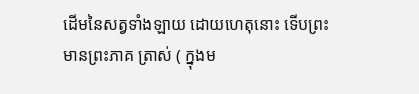ដើមនៃសត្វទាំងឡាយ ដោយហេតុនោះ ទើបព្រះមានព្រះភាគ ត្រាស់ ( ក្នុងម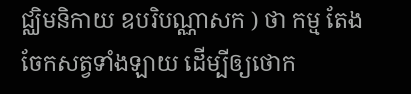ជ្ឈិមនិកាយ ឧបរិបណ្ណាសក ) ថា កម្ម តែងចែកសត្វទាំងឡាយ ដើម្បីឲ្យថោក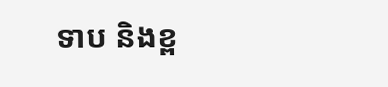ទាប និងខ្ព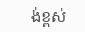ង់ខ្ពស់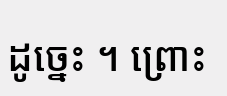ដូច្នេះ ។ ព្រោះ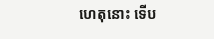ហេតុនោះ ទើប